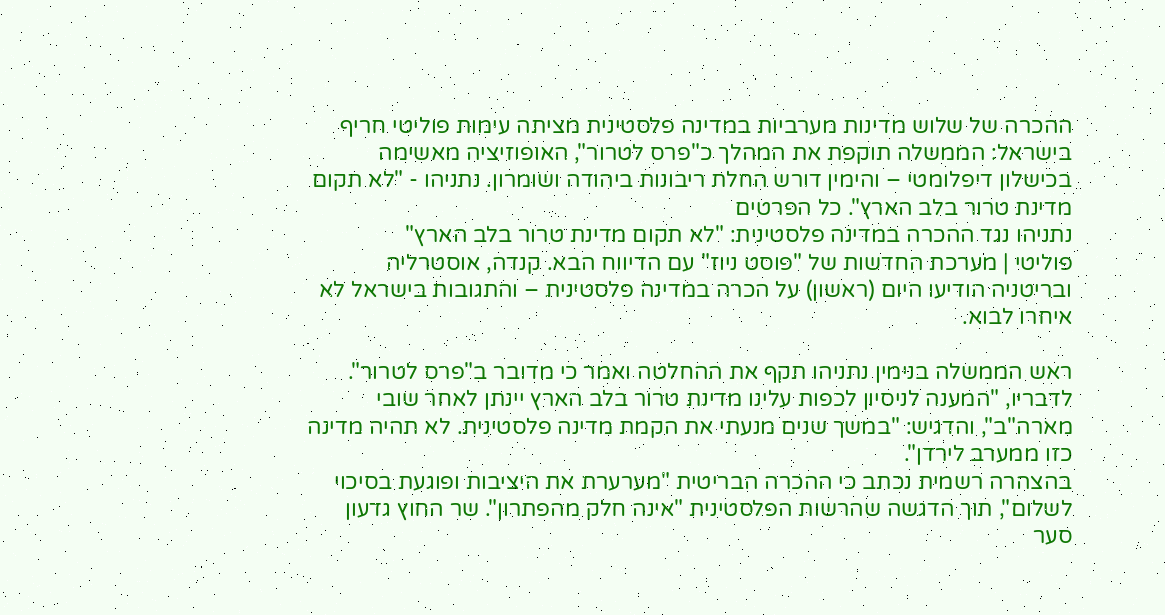ההכרה של שלוש מדינות מערביות במדינה פלסטינית מציתה עימות פוליטי חריף בישראל: הממשלה תוקפת את המהלך כ"פרס לטרור", האופוזיציה מאשימה בכישלון דיפלומטי – והימין דורש החלת ריבונות ביהודה ושומרון. נתניהו - "לא תקום מדינת טרור בלב הארץ". כל הפרטים
נתניהו נגד ההכרה במדינה פלסטינית: "לא תקום מדינת טרור בלב הארץ"
פוליטי | מערכת החדשות של "פוסט ניוז" עם הדיווח הבא. קנדה, אוסטרליה ובריטניה הודיעו היום (ראשון) על הכרה במדינה פלסטינית – והתגובות בישראל לא איחרו לבוא.

ראש הממשלה בנימין נתניהו תקף את ההחלטה ואמר כי מדובר ב"פרס לטרור". לדבריו, "המענה לניסיון לכפות עלינו מדינת טרור בלב הארץ יינתן לאחר שובי מארה"ב", והדגיש: "במשך שנים מנעתי את הקמת מדינה פלסטינית. לא תהיה מדינה כזו ממערב לירדן".
בהצהרה רשמית נכתב כי ההכרה הבריטית "מערערת את היציבות ופוגעת בסיכוי לשלום", תוך הדגשה שהרשות הפלסטינית "אינה חלק מהפתרון". שר החוץ גדעון סער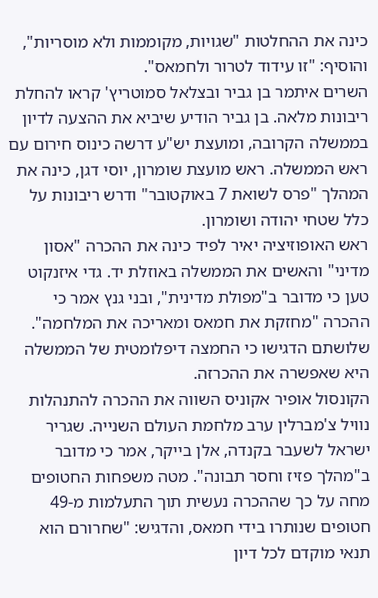כינה את ההחלטות "שגויות, מקוממות ולא מוסריות", והוסיף: "זו עידוד לטרור ולחמאס".
השרים איתמר בן גביר ובצלאל סמוטריץ' קראו להחלת ריבונות מלאה. בן גביר הודיע שיביא את ההצעה לדיון בממשלה הקרובה, ומועצת יש"ע דרשה כינוס חירום עם ראש הממשלה. ראש מועצת שומרון, יוסי דגן, כינה את המהלך "פרס לשואת 7 באוקטובר" ודרש ריבונות על כלל שטחי יהודה ושומרון.
ראש האופוזיציה יאיר לפיד כינה את ההכרה "אסון מדיני" והאשים את הממשלה באוזלת יד. גדי איזנקוט טען כי מדובר ב"מפולת מדינית", ובני גנץ אמר כי ההכרה "מחזקת את חמאס ומאריכה את המלחמה". שלושתם הדגישו כי החמצה דיפלומטית של הממשלה היא שאפשרה את ההכרזה.
הקונסול אופיר אקוניס השווה את ההכרה להתנהלות נוויל צ'מברלין ערב מלחמת העולם השנייה. שגריר ישראל לשעבר בקנדה, אלן בייקר, אמר כי מדובר ב"מהלך פזיז וחסר תבונה". מטה משפחות החטופים מחה על כך שההכרה נעשית תוך התעלמות מ-49 חטופים שנותרו בידי חמאס, והדגיש: "שחרורם הוא תנאי מוקדם לכל דיון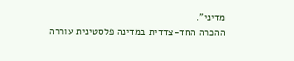מדיני".
ההכרה החד-צדדית במדינה פלסטינית עוררה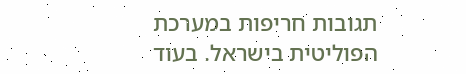תגובות חריפות במערכת הפוליטית בישראל. בעוד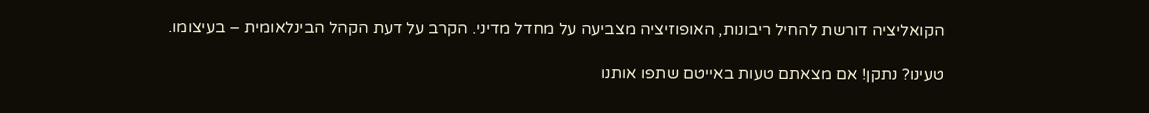הקואליציה דורשת להחיל ריבונות, האופוזיציה מצביעה על מחדל מדיני. הקרב על דעת הקהל הבינלאומית – בעיצומו.

טעינו? נתקן! אם מצאתם טעות באייטם שתפו אותנו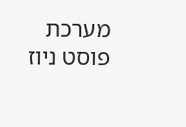מערכת פוסט ניוז